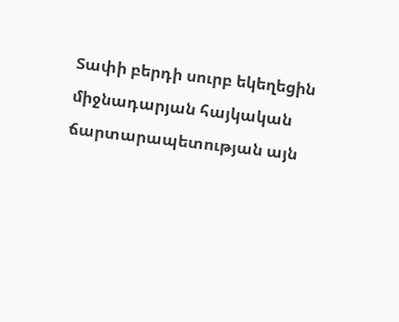Տափի բերդի սուրբ եկեղեցին միջնադարյան հայկական ճարտարապետության այն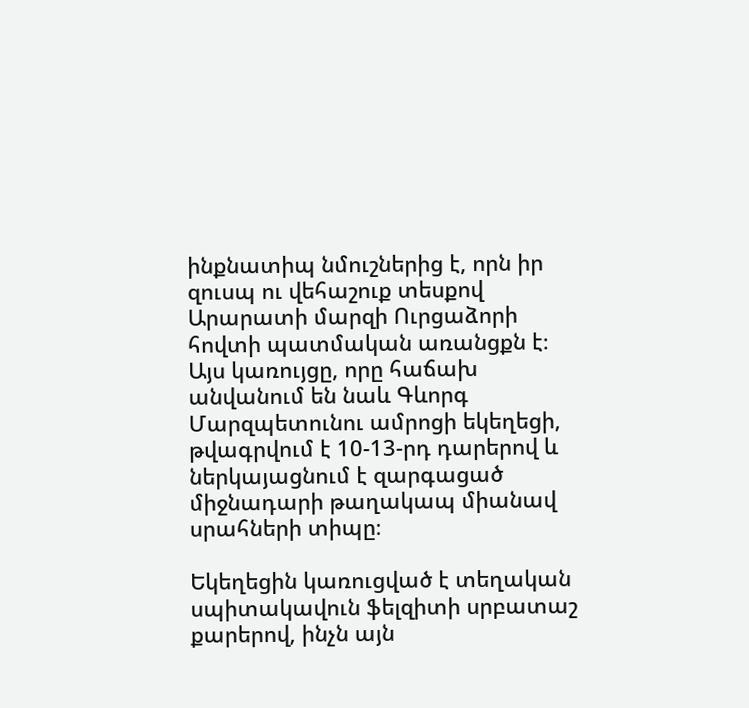ինքնատիպ նմուշներից է, որն իր զուսպ ու վեհաշուք տեսքով Արարատի մարզի Ուրցաձորի հովտի պատմական առանցքն է։
Այս կառույցը, որը հաճախ անվանում են նաև Գևորգ Մարզպետունու ամրոցի եկեղեցի, թվագրվում է 10-13-րդ դարերով և ներկայացնում է զարգացած միջնադարի թաղակապ միանավ սրահների տիպը։

Եկեղեցին կառուցված է տեղական սպիտակավուն ֆելզիտի սրբատաշ քարերով, ինչն այն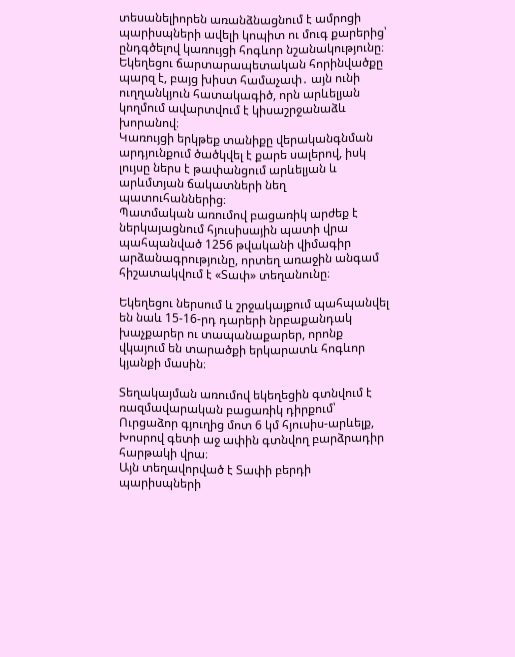տեսանելիորեն առանձնացնում է ամրոցի պարիսպների ավելի կոպիտ ու մուգ քարերից՝ ընդգծելով կառույցի հոգևոր նշանակությունը։
Եկեղեցու ճարտարապետական հորինվածքը պարզ է, բայց խիստ համաչափ․ այն ունի ուղղանկյուն հատակագիծ, որն արևելյան կողմում ավարտվում է կիսաշրջանաձև խորանով։
Կառույցի երկթեք տանիքը վերականգնման արդյունքում ծածկվել է քարե սալերով, իսկ լույսը ներս է թափանցում արևելյան և արևմտյան ճակատների նեղ պատուհաններից։
Պատմական առումով բացառիկ արժեք է ներկայացնում հյուսիսային պատի վրա պահպանված 1256 թվականի վիմագիր արձանագրությունը, որտեղ առաջին անգամ հիշատակվում է «Տափ» տեղանունը։

Եկեղեցու ներսում և շրջակայքում պահպանվել են նաև 15-16-րդ դարերի նրբաքանդակ խաչքարեր ու տապանաքարեր, որոնք վկայում են տարածքի երկարատև հոգևոր կյանքի մասին։

Տեղակայման առումով եկեղեցին գտնվում է ռազմավարական բացառիկ դիրքում՝ Ուրցաձոր գյուղից մոտ 6 կմ հյուսիս-արևելք, Խոսրով գետի աջ ափին գտնվող բարձրադիր հարթակի վրա։
Այն տեղավորված է Տափի բերդի պարիսպների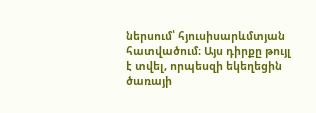ներսում՝ հյուսիսարևմտյան հատվածում։ Այս դիրքը թույլ է տվել, որպեսզի եկեղեցին ծառայի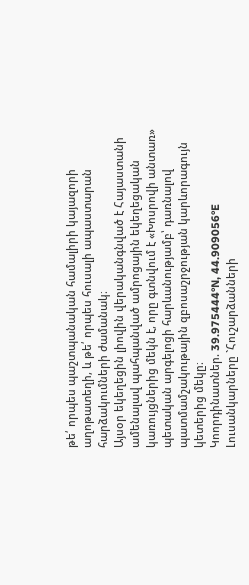թե՛ որպես պաշտպանական համալիրի կայազորի աղոթատեղի, և թե՛ որպես հուսալի ապաստարան հարձակումների ժամանակ։
Այսօր եկեղեցին լիովին վերականգնված է Հայաստանի ամենալավ պահպանված ամրոցային եկեղեցական կառույցներից մեկն է, որը գտնվում է «Խոսրովի անտառ» պետական արգելոցի հարևանությամբ՝ դառնալով պատմամշակութային զբոսաշրջության կարևորագույն կետերից մեկը։
Կոորդինատներ. 39.975444°N, 44.909056°E
Լուսանկարները `Հուշարձանների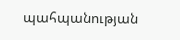պահպանության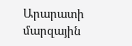Արարատի մարզային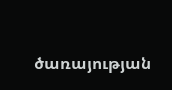ծառայության